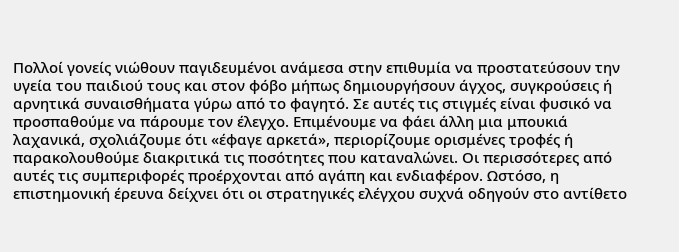Πολλοί γονείς νιώθουν παγιδευμένοι ανάμεσα στην επιθυμία να προστατεύσουν την υγεία του παιδιού τους και στον φόβο μήπως δημιουργήσουν άγχος, συγκρούσεις ή αρνητικά συναισθήματα γύρω από το φαγητό. Σε αυτές τις στιγμές είναι φυσικό να προσπαθούμε να πάρουμε τον έλεγχο. Επιμένουμε να φάει άλλη μια μπουκιά λαχανικά, σχολιάζουμε ότι «έφαγε αρκετά», περιορίζουμε ορισμένες τροφές ή παρακολουθούμε διακριτικά τις ποσότητες που καταναλώνει. Οι περισσότερες από αυτές τις συμπεριφορές προέρχονται από αγάπη και ενδιαφέρον. Ωστόσο, η επιστημονική έρευνα δείχνει ότι οι στρατηγικές ελέγχου συχνά οδηγούν στο αντίθετο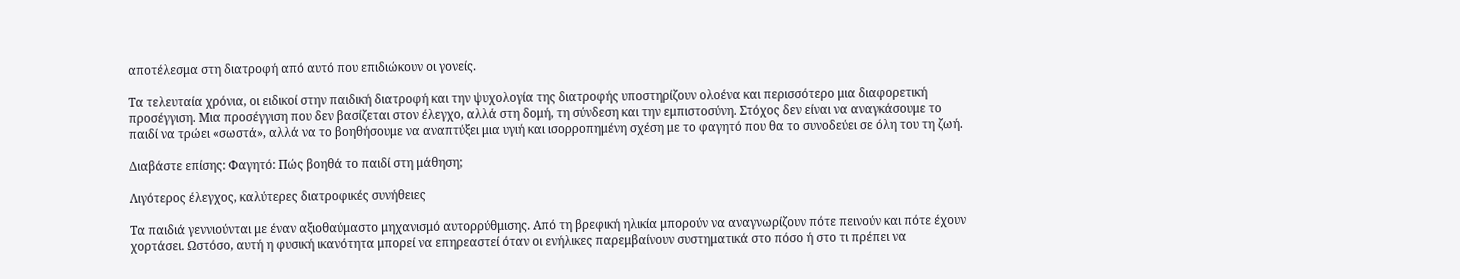αποτέλεσμα στη διατροφή από αυτό που επιδιώκουν οι γονείς.

Τα τελευταία χρόνια, οι ειδικοί στην παιδική διατροφή και την ψυχολογία της διατροφής υποστηρίζουν ολοένα και περισσότερο μια διαφορετική προσέγγιση. Μια προσέγγιση που δεν βασίζεται στον έλεγχο, αλλά στη δομή, τη σύνδεση και την εμπιστοσύνη. Στόχος δεν είναι να αναγκάσουμε το παιδί να τρώει «σωστά», αλλά να το βοηθήσουμε να αναπτύξει μια υγιή και ισορροπημένη σχέση με το φαγητό που θα το συνοδεύει σε όλη του τη ζωή.

Διαβάστε επίσης: Φαγητό: Πώς βοηθά το παιδί στη μάθηση;

Λιγότερος έλεγχος, καλύτερες διατροφικές συνήθειες

Τα παιδιά γεννιούνται με έναν αξιοθαύμαστο μηχανισμό αυτορρύθμισης. Από τη βρεφική ηλικία μπορούν να αναγνωρίζουν πότε πεινούν και πότε έχουν χορτάσει. Ωστόσο, αυτή η φυσική ικανότητα μπορεί να επηρεαστεί όταν οι ενήλικες παρεμβαίνουν συστηματικά στο πόσο ή στο τι πρέπει να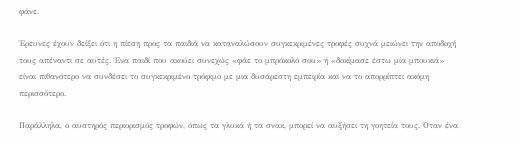φάνε.

Έρευνες έχουν δείξει ότι η πίεση προς τα παιδιά να καταναλώσουν συγκεκριμένες τροφές συχνά μειώνει την αποδοχή τους απέναντι σε αυτές. Ένα παιδί που ακούει συνεχώς «φάε το μπρόκολό σου» ή «δοκίμασε έστω μία μπουκιά» είναι πιθανότερο να συνδέσει το συγκεκριμένο τρόφιμο με μια δυσάρεστη εμπειρία και να το απορρίπτει ακόμη περισσότερο.

Παράλληλα, ο αυστηρός περιορισμός τροφών, όπως τα γλυκά ή τα σνακ, μπορεί να αυξήσει τη γοητεία τους. Όταν ένα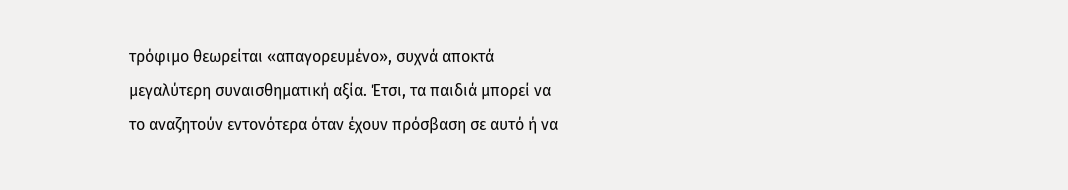τρόφιμο θεωρείται «απαγορευμένο», συχνά αποκτά μεγαλύτερη συναισθηματική αξία. Έτσι, τα παιδιά μπορεί να το αναζητούν εντονότερα όταν έχουν πρόσβαση σε αυτό ή να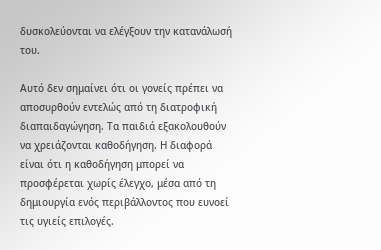δυσκολεύονται να ελέγξουν την κατανάλωσή του.

Αυτό δεν σημαίνει ότι οι γονείς πρέπει να αποσυρθούν εντελώς από τη διατροφική διαπαιδαγώγηση. Τα παιδιά εξακολουθούν να χρειάζονται καθοδήγηση. Η διαφορά είναι ότι η καθοδήγηση μπορεί να προσφέρεται χωρίς έλεγχο, μέσα από τη δημιουργία ενός περιβάλλοντος που ευνοεί τις υγιείς επιλογές.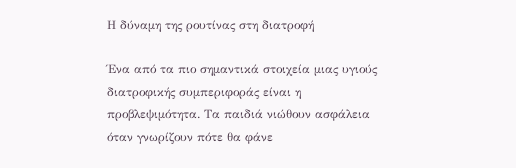Η δύναμη της ρουτίνας στη διατροφή

Ένα από τα πιο σημαντικά στοιχεία μιας υγιούς διατροφικής συμπεριφοράς είναι η προβλεψιμότητα. Τα παιδιά νιώθουν ασφάλεια όταν γνωρίζουν πότε θα φάνε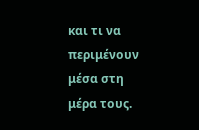και τι να περιμένουν μέσα στη μέρα τους.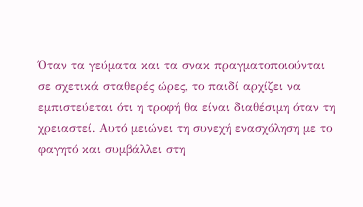Όταν τα γεύματα και τα σνακ πραγματοποιούνται σε σχετικά σταθερές ώρες, το παιδί αρχίζει να εμπιστεύεται ότι η τροφή θα είναι διαθέσιμη όταν τη χρειαστεί. Αυτό μειώνει τη συνεχή ενασχόληση με το φαγητό και συμβάλλει στη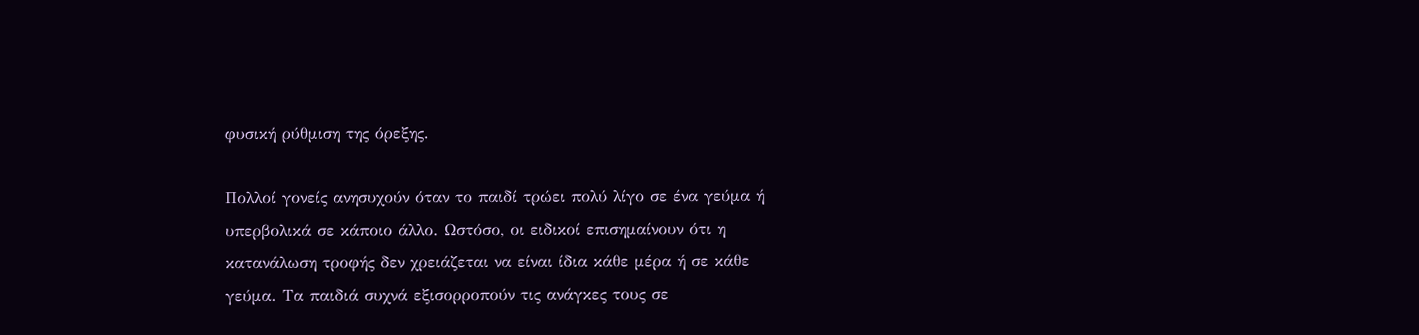φυσική ρύθμιση της όρεξης.

Πολλοί γονείς ανησυχούν όταν το παιδί τρώει πολύ λίγο σε ένα γεύμα ή υπερβολικά σε κάποιο άλλο. Ωστόσο, οι ειδικοί επισημαίνουν ότι η κατανάλωση τροφής δεν χρειάζεται να είναι ίδια κάθε μέρα ή σε κάθε γεύμα. Τα παιδιά συχνά εξισορροπούν τις ανάγκες τους σε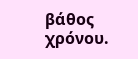βάθος χρόνου.